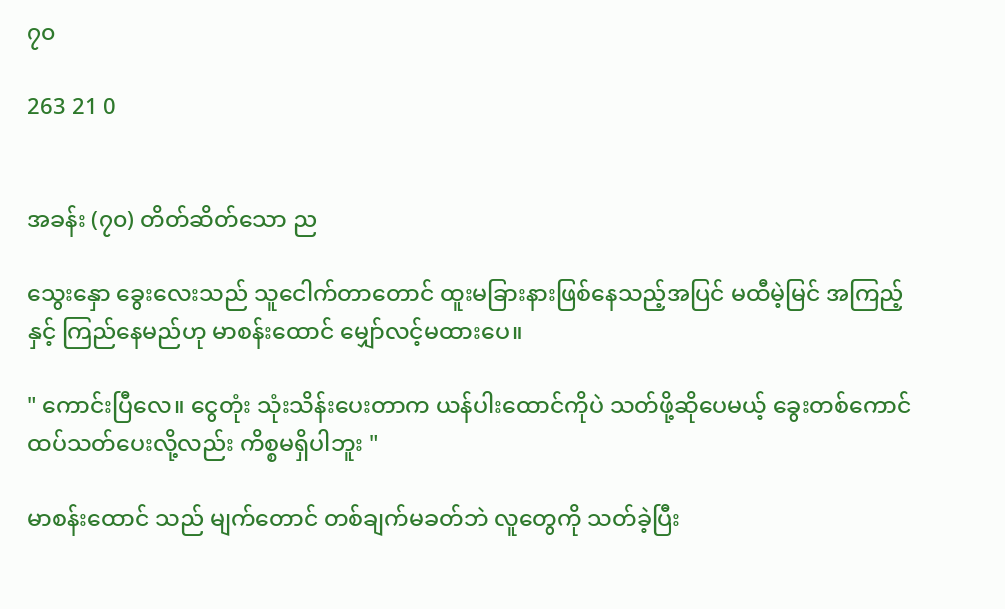၇၀

263 21 0


အခန်း (၇၀) တိတ်ဆိတ်သော ည

သွေးနှော ခွေးလေးသည် သူငေါက်တာတောင် ထူးမခြားနားဖြစ်နေသည့်အပြင် မထီမဲ့မြင် အကြည့်နှင့် ကြည်နေမည်ဟု မာစန်းထောင် မျှော်လင့်မထားပေ။

" ကောင်းပြီလေ။ ငွေတုံး သုံးသိန်းပေးတာက ယန်ပါးထောင်ကိုပဲ သတ်ဖို့ဆိုပေမယ့် ခွေးတစ်ကောင် ထပ်သတ်ပေးလို့လည်း ကိစ္စမရှိပါဘူး "

မာစန်းထောင် သည် မျက်တောင် တစ်ချက်မခတ်ဘဲ လူတွေကို သတ်ခဲ့ပြီး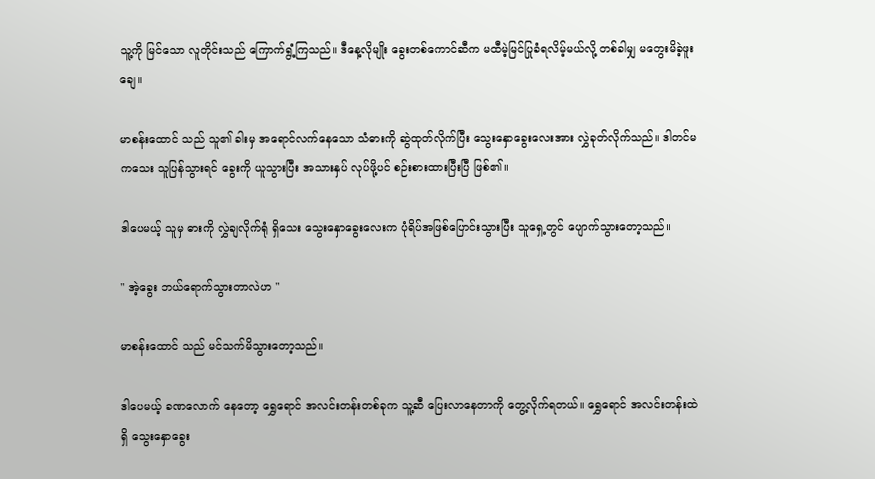သူ့ကို မြင်သော လူတိုင်းသည် ကြောက်ရွံ့ကြသည်။ ဒီနေ့လိုမျိုး ခွေးတစ်ကောင်ဆီက မထီမဲ့မြင်ပြုခံရလိမ့်မယ်လို့ တစ်ခါမျှ မတွေးမိခဲ့ဖူးချေ။

မာစန်းထောင် သည် သူ၏ ခါးမှ အရောင်လက်နေသော သံဓားကို ဆွဲထုတ်လိုက်ပြီး သွေးနှောခွေးလေးအား လွှဲခုတ်လိုက်သည်။ ဒါတင်မကသေး သူပြန်သွားရင် ခွေးကို ယူသွားပြီး အသားနှပ် လုပ်ဖို့ပင် စဉ်းစားထားပြီးပြီ ဖြစ်၏။

ဒါပေမယ့် သူမှ ဓားကို လွှဲချလိုက်ရုံ ရှိသေး သွေးနှောခွေးလေးက ပုံရိပ်အဖြစ်ပြောင်းသွားပြီး သူရှေ့တွင် ပျောက်သွားတော့သည်။

" အဲ့ခွေး ဘယ်ရောက်သွားတာလဲဟ "

မာစန်းထောင် သည် မင်သက်မိသွားတော့သည်။

ဒါပေမယ့် ခဏ‌လောက် နေတော့ ရွှေရောင် အလင်းတန်းတစ်ခုက သူ့ဆီ ပြေးလာနေတာကို တွေ့လိုက်ရတယ်။ ရွှေရောင် အလင်းတန်းထဲရှိ သွေးနှောခွေး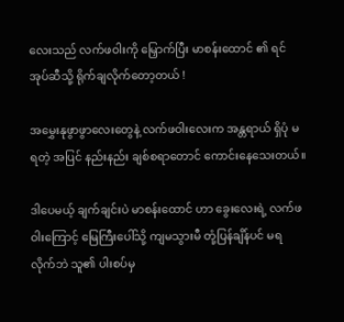လေးသည် လက်ဖဝါးကို မြှောက်ပြီး မာစန်းထောင် ၏ ရင်အုပ်ဆီသို့ ရိုက်ချလိုက်တော့တယ် !

အမွှေးနုဖွာဖွာလေးတွေနဲ့ လက်ဖဝါးလေးက အန္တရာယ် ရှိပုံ မရတဲ့ အပြင် နည်းနည်း ချစ်စရာတောင် ကောင်းနေသေးတယ်။

ဒါပေမယ့် ချက်ချင်းပဲ မာစန်းထောင် ဟာ ခွေးလေးရဲ့ လက်ဖဝါးကြောင့် မြေကြီးပေါ်သို့ ကျမသွားမီ တုံ့ပြန်ချိန်ပင် မရလိုက်ဘဲ သူ၏ ပါးစပ်မှ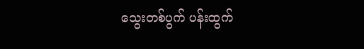သွေးတစ်ပွက် ပန်းထွက်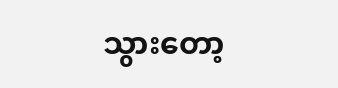သွားတော့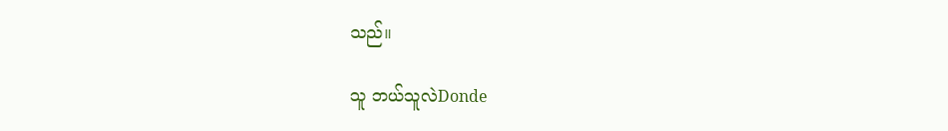သည်။

သူ ဘယ်သူလဲDonde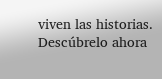viven las historias. Descúbrelo ahora